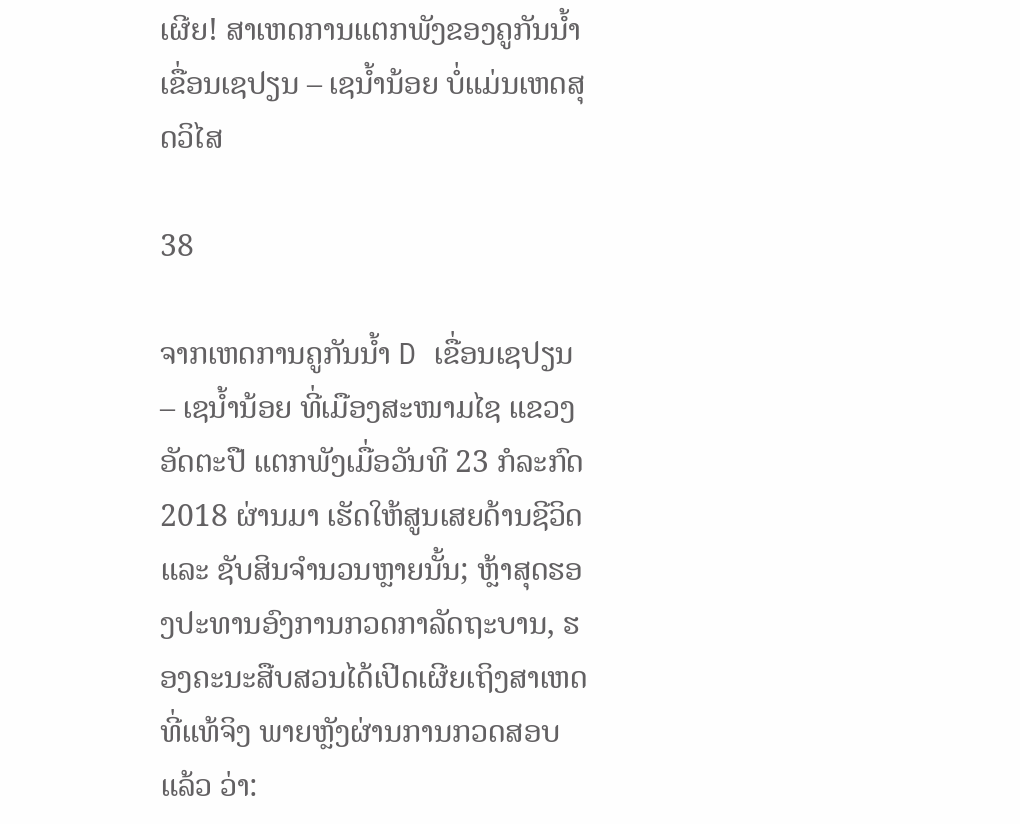ເຜີຍ! ສາເຫດການແຕກພັງຂອງຄູກັນນໍ້າເຂື່ອນເຊປຽນ – ເຊນໍ້ານ້ອຍ ບໍ່ແມ່ນເຫດສຸດວິໄສ

38

ຈາກເຫດການຄູກັນນໍ້າ D ເຂື່ອນເຊປຽນ – ເຊນໍ້ານ້ອຍ ທີ່ເມືອງສະໜາມໄຊ ແຂວງອັດຕະປື ແຕກພັງເມື່ອວັນທີ 23 ກໍລະກົດ 2018 ຜ່ານມາ ເຮັດໃຫ້ສູນເສຍດ້ານຊີວິດ ແລະ ຊັບສິນຈຳນວນຫຼາຍນັ້ນ; ຫຼ້າສຸດຮອງປະທານອົງການກວດກາລັດຖະບານ, ຮອງຄະນະສືບສວນໄດ້ເປີດເຜີຍເຖິງສາເຫດທີ່ແທ້ຈິງ ພາຍຫຼັງຜ່ານການກວດສອບແລ້ວ ວ່າ: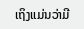ເຖິງແມ່ນວ່າມີ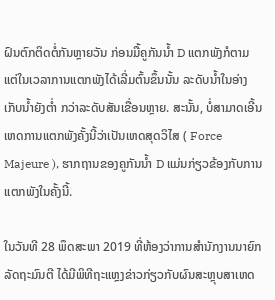ຝົນຕົກຕິດຕໍ່ກັນຫຼາຍວັນ ກ່ອນມື້ຄູກັນນໍ້າ D ແຕກພັງກໍຕາມ ແຕ່ໃນເວລາການແຕກພັງໄດ້ເລີ່ມຕົ້ນຂຶ້ນນັ້ນ ລະດັບນໍ້າໃນອ່າງເກັບນໍ້າຍັງຕໍ່າ ກວ່າລະດັບສັນເຂື່ອນຫຼາຍ. ສະນັ້ນ, ບໍ່ສາມາດເອີ້ນເຫດການແຕກພັງຄັ້ງນີ້ວ່າເປັນເຫດສຸດວິໄສ ( Force Majeure ), ຮາກຖານຂອງຄູກັນນໍ້າ D ແມ່ນກ່ຽວຂ້ອງກັບການແຕກພັງໃນຄັ້ງນີ້.

ໃນວັນທີ 28 ພຶດສະພາ 2019 ທີ່ຫ້ອງວ່າການສຳນັກງານນາຍົກລັດຖະມົນຕີ ໄດ້ມີພິທີຖະແຫຼງຂ່າວກ່ຽວກັບຜົນສະຫຼຸບສາເຫດ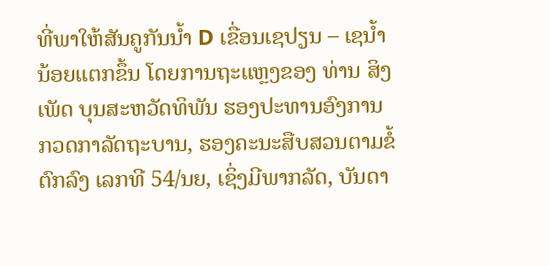ທີ່ພາໃຫ້ສັນຄູກັນນໍ້າ D ເຂື່ອນເຊປຽນ – ເຊນໍ້ານ້ອຍແຕກຂຶ້ນ ໂດຍການຖະແຫຼງຂອງ ທ່ານ ສິງເພັດ ບຸນສະຫວັດທິພັນ ຮອງປະທານອົງການກວດກາລັດຖະບານ, ຮອງຄະນະສືບສວນຕາມຂໍ້ຕົກລົງ ເລກທີ 54/ນຍ, ເຊິ່ງມີພາກລັດ, ບັນດາ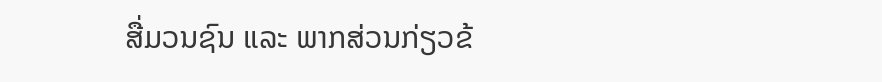ສື່ມວນຊົນ ແລະ ພາກສ່ວນກ່ຽວຂ້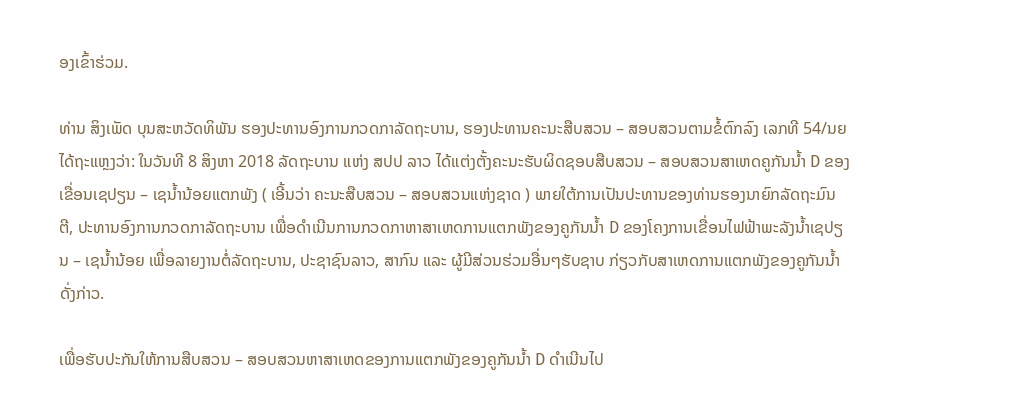ອງເຂົ້າຮ່ວມ.

ທ່ານ ສິງເພັດ ບຸນສະຫວັດທິພັນ ຮອງປະທານອົງການກວດກາລັດຖະບານ, ຮອງປະທານຄະນະສືບສວນ – ສອບສວນຕາມຂໍ້ຕົກລົງ ເລກທີ 54/ນຍ ໄດ້ຖະແຫຼງວ່າ: ໃນວັນທີ 8 ສິງຫາ 2018 ລັດຖະບານ ແຫ່ງ ສປປ ລາວ ໄດ້ແຕ່ງຕັ້ງຄະນະຮັບຜິດຊອບສືບສວນ – ສອບສວນສາເຫດຄູກັນນໍ້າ D ຂອງເຂື່ອນເຊປຽນ – ເຊນໍ້ານ້ອຍແຕກພັງ ( ເອີ້ນວ່າ ຄະນະສືບສວນ – ສອບສວນແຫ່ງຊາດ ) ພາຍໃຕ້ການເປັນປະທານຂອງທ່ານຮອງນາຍົກລັດຖະມົນຕີ, ປະທານອົງການກວດກາລັດຖະບານ ເພື່ອດໍາເນີນການກວດກາຫາສາເຫດການແຕກພັງຂອງຄູກັນນໍ້າ D ຂອງໂຄງການເຂື່ອນໄຟຟ້າພະລັງນໍ້າເຊປຽນ – ເຊນໍ້ານ້ອຍ ເພື່ອລາຍງານຕໍ່ລັດຖະບານ, ປະຊາຊົນລາວ, ສາກົນ ແລະ ຜູ້ມີສ່ວນຮ່ວມອື່ນໆຮັບຊາບ ກ່ຽວກັບສາເຫດການແຕກພັງຂອງຄູກັນນໍ້າດັ່ງກ່າວ.

ເພື່ອຮັບປະກັນໃຫ້ການສືບສວນ – ສອບສວນຫາສາເຫດຂອງການແຕກພັງຂອງຄູກັນນໍ້າ D ດໍາເນີນໄປ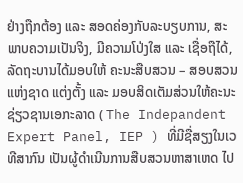ຢ່າງຖືກຕ້ອງ ແລະ ສອດຄ່ອງກັບລະບຽບການ, ສະພາບຄວາມເປັນຈິງ, ມີຄວາມໂປ່ງໃສ ແລະ ເຊື່ອຖືໄດ້, ລັດຖະບານໄດ້ມອບໃຫ້ ຄະນະສືບສວນ – ສອບສວນແຫ່ງຊາດ ແຕ່ງຕັ້ງ ແລະ ມອບສິດເຕັມສ່ວນໃຫ້ຄະນະຊ່ຽວຊານເອກະລາດ ( The Indepandent Expert Panel, IEP ) ທີ່ມີຊື່ສຽງໃນເວທີສາກົນ ເປັນຜູ້ດໍາເນີນການສືບສວນຫາສາເຫດ ໄປ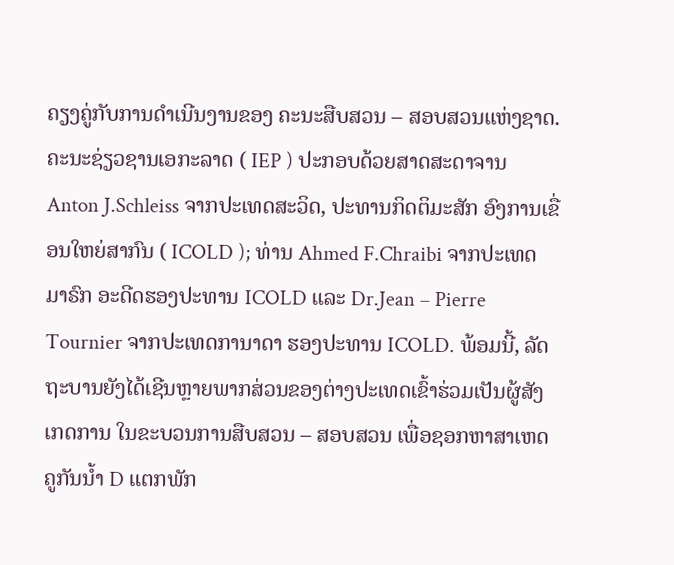ຄຽງຄູ່ກັບການດໍາເນີນງານຂອງ ຄະນະສືບສວນ – ສອບສວນແຫ່ງຊາດ. ຄະນະຊ່ຽວຊານເອກະລາດ ( IEP ) ປະກອບດ້ວຍສາດສະດາຈານ Anton J.Schleiss ຈາກປະເທດສະວິດ, ປະທານກິດຕິມະສັກ ອົງການເຂື່ອນໃຫຍ່ສາກົນ ( ICOLD ); ທ່ານ Ahmed F.Chraibi ຈາກປະເທດມາຣົກ ອະດີດຮອງປະທານ ICOLD ແລະ Dr.Jean – Pierre Tournier ຈາກປະເທດການາດາ ຮອງປະທານ ICOLD. ພ້ອມນີ້, ລັດຖະບານຍັງໄດ້ເຊີນຫຼາຍພາກສ່ວນຂອງຕ່າງປະເທດເຂົ້າຮ່ວມເປັນຜູ້ສັງເກດການ ໃນຂະບວນການສືບສວນ – ສອບສວນ ເພື່ອຊອກຫາສາເຫດຄູກັນນໍ້າ D ແຕກພັກ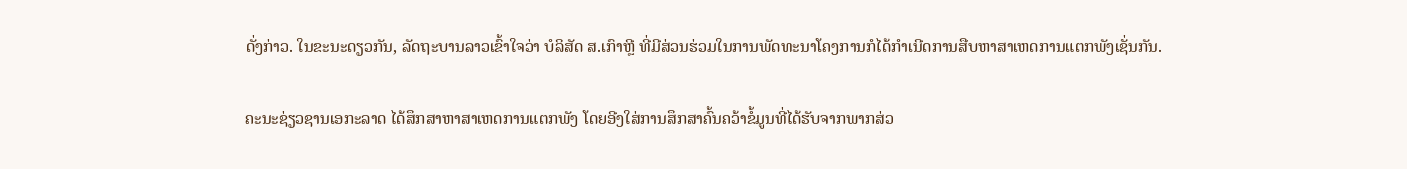ດັ່ງກ່າວ. ໃນຂະນະດຽວກັນ, ລັດຖະບານລາວເຂົ້າໃຈວ່າ ບໍລິສັດ ສ.ເກົາຫຼີ ທີ່ມີສ່ວນຮ່ວມໃນການພັດທະນາໂຄງການກໍໄດ້ກໍາເນີດການສືບຫາສາເຫດການແຕກພັງເຊັ່ນກັນ.

ຄະນະຊ່ຽວຊານເອກະລາດ ໄດ້ສຶກສາຫາສາເຫດການແຕກພັງ ໂດຍອີງໃສ່ການສຶກສາຄົ້ນຄວ້າຂໍ້ມູນທີ່ໄດ້ຮັບຈາກພາກສ່ວ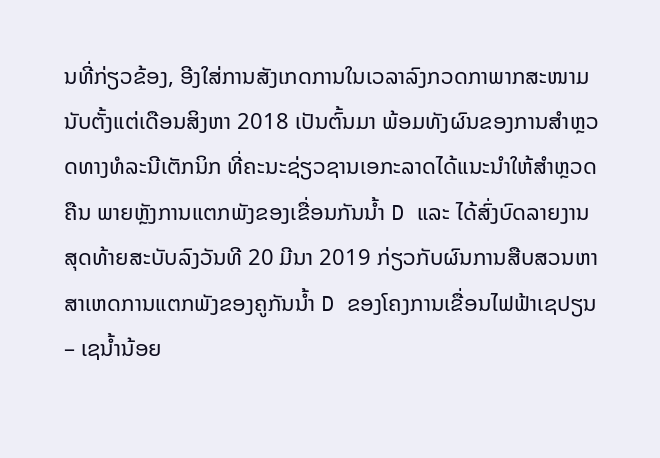ນທີ່ກ່ຽວຂ້ອງ, ອີງໃສ່ການສັງເກດການໃນເວລາລົງກວດກາພາກສະໜາມ ນັບຕັ້ງແຕ່ເດືອນສິງຫາ 2018 ເປັນຕົ້ນມາ ພ້ອມທັງຜົນຂອງການສໍາຫຼວດທາງທໍລະນີເຕັກນິກ ທີ່ຄະນະຊ່ຽວຊານເອກະລາດໄດ້ແນະນໍາໃຫ້ສໍາຫຼວດຄືນ ພາຍຫຼັງການແຕກພັງຂອງເຂື່ອນກັນນໍ້າ D ແລະ ໄດ້ສົ່ງບົດລາຍງານ ສຸດທ້າຍສະບັບລົງວັນທີ 20 ມີນາ 2019 ກ່ຽວກັບຜົນການສືບສວນຫາສາເຫດການແຕກພັງຂອງຄູກັນນໍ້າ D ຂອງໂຄງການເຂື່ອນໄຟຟ້າເຊປຽນ – ເຊນໍ້ານ້ອຍ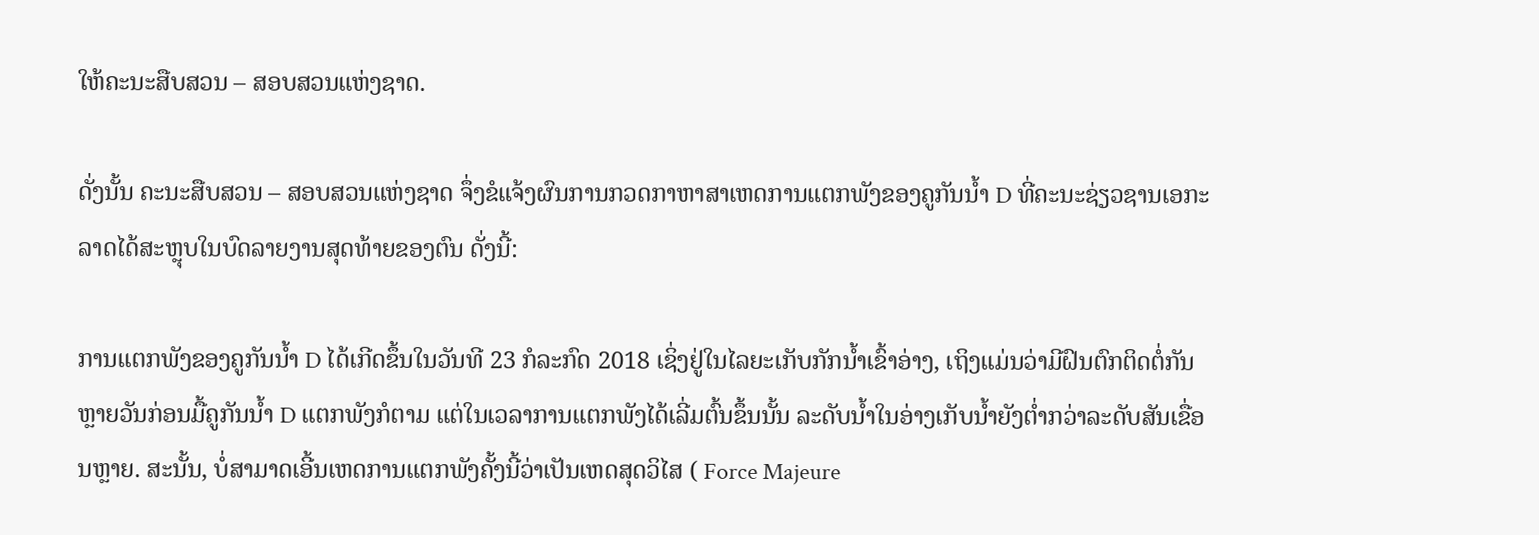ໃຫ້ຄະນະສືບສວນ – ສອບສວນແຫ່ງຊາດ.

ດັ່ງນັ້ນ ຄະນະສືບສວນ – ສອບສວນແຫ່ງຊາດ ຈຶ່ງຂໍແຈ້ງຜົນການກວດກາຫາສາເຫດການແຕກພັງຂອງຄູກັນນໍ້າ D ທີ່ຄະນະຊ່ຽວຊານເອກະລາດໄດ້ສະຫຼຸບໃນບົດລາຍງານສຸດທ້າຍຂອງຕົນ ດັ່ງນີ້:

ການແຕກພັງຂອງຄູກັນນໍ້າ D ໄດ້ເກີດຂຶ້ນໃນວັນທີ 23 ກໍລະກົດ 2018 ເຊິ່ງຢູ່ໃນໄລຍະເກັບກັກນໍ້າເຂົ້າອ່າງ, ເຖິງແມ່ນວ່າມີຝົນຕົກຕິດຕໍ່ກັນຫຼາຍວັນກ່ອນມື້ຄູກັນນໍ້າ D ແຕກພັງກໍຕາມ ແຕ່ໃນເວລາການແຕກພັງໄດ້ເລີ່ມຕົ້ນຂຶ້ນນັ້ນ ລະດັບນໍ້າໃນອ່າງເກັບນໍ້າຍັງຕໍ່າກວ່າລະດັບສັນເຂື່ອນຫຼາຍ. ສະນັ້ນ, ບໍ່ສາມາດເອີ້ນເຫດການແຕກພັງຄັ້ງນີ້ວ່າເປັນເຫດສຸດວິໄສ ( Force Majeure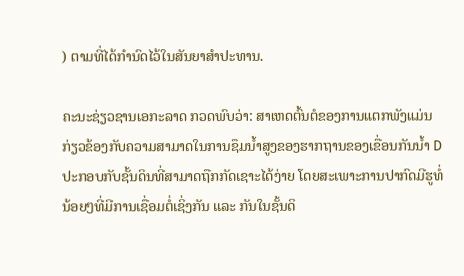) ຕາມທີ່ໄດ້ກຳນົດໄວ້ໃນສັນຍາສຳປະທານ.

ຄະນະຊ່ຽວຊານເອກະລາດ ກວດພົບວ່າ: ສາເຫດຕົ້ນຕໍຂອງການແຕກພັງແມ່ນກ່ຽວຂ້ອງກັບຄວາມສາມາດໃນການຊຶມນໍ້າສູງຂອງຮາກຖານຂອງເຂື່ອນກັນນໍ້າ D ປະກອບກັບຊັ້ນດິນທີ່ສາມາດຖືກກັດເຊາະໄດ້ງ່າຍ ໂດຍສະເພາະການປາກົດມີຮູທໍ່ນ້ອຍໆທີ່ມີການເຊື່ອມຕໍ່ເຊິ່ງກັນ ແລະ ກັນໃນຊັ້ນດິ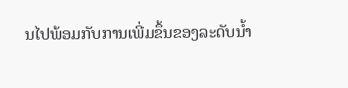ນໄປພ້ອມກັບການເພີ່ມຂຶ້ນຂອງລະດັບນໍ້າ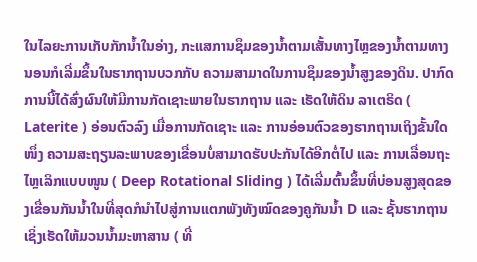ໃນໄລຍະການເກັບກັກນໍ້າໃນອ່າງ, ກະແສການຊຶມຂອງນໍ້າຕາມເສັ້ນທາງໄຫຼຂອງນໍ້າຕາມທາງນອນກໍເລີ່ມຂຶ້ນໃນຮາກຖານບວກກັບ ຄວາມສາມາດໃນການຊຶມຂອງນໍ້າສູງຂອງດິນ. ປາກົດການນີ້ໄດ້ສົ່ງຜົນໃຫ້ມີການກັດເຊາະພາຍໃນຮາກຖານ ແລະ ເຮັດໃຫ້ດິນ ລາເຕຣິດ ( Laterite ) ອ່ອນຕົວລົງ ເມື່ອການກັດເຊາະ ແລະ ການອ່ອນຕົວຂອງຮາກຖານເຖິງຂັ້ນໃດໜຶ່ງ ຄວາມສະຖຽນລະພາບຂອງເຂື່ອນບໍ່ສາມາດຮັບປະກັນໄດ້ອີກຕໍ່ໄປ ແລະ ການເລື່ອນຖະໄຫຼເລິກແບບໜູນ ( Deep Rotational Sliding ) ໄດ້ເລີ່ມຕົ້ນຂຶ້ນທີ່ບ່ອນສູງສຸດຂອງເຂື່ອນກັນນໍ້າໃນທີ່ສຸດກໍນໍາໄປສູ່ການແຕກພັງທັງໝົດຂອງຄູກັນນໍ້າ D ແລະ ຊັ້ນຮາກຖານ ເຊິ່ງເຮັດໃຫ້ມວນນໍ້າມະຫາສານ ( ທີ່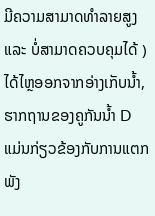ມີຄວາມສາມາດທຳລາຍສູງ ແລະ ບໍ່ສາມາດຄວບຄຸມໄດ້ ) ໄດ້ໄຫຼອອກຈາກອ່າງເກັບນໍ້າ, ຮາກຖານຂອງຄູກັນນໍ້າ D ແມ່ນກ່ຽວຂ້ອງກັບການແຕກພັງ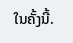ໃນຄັ້ງນີ້.